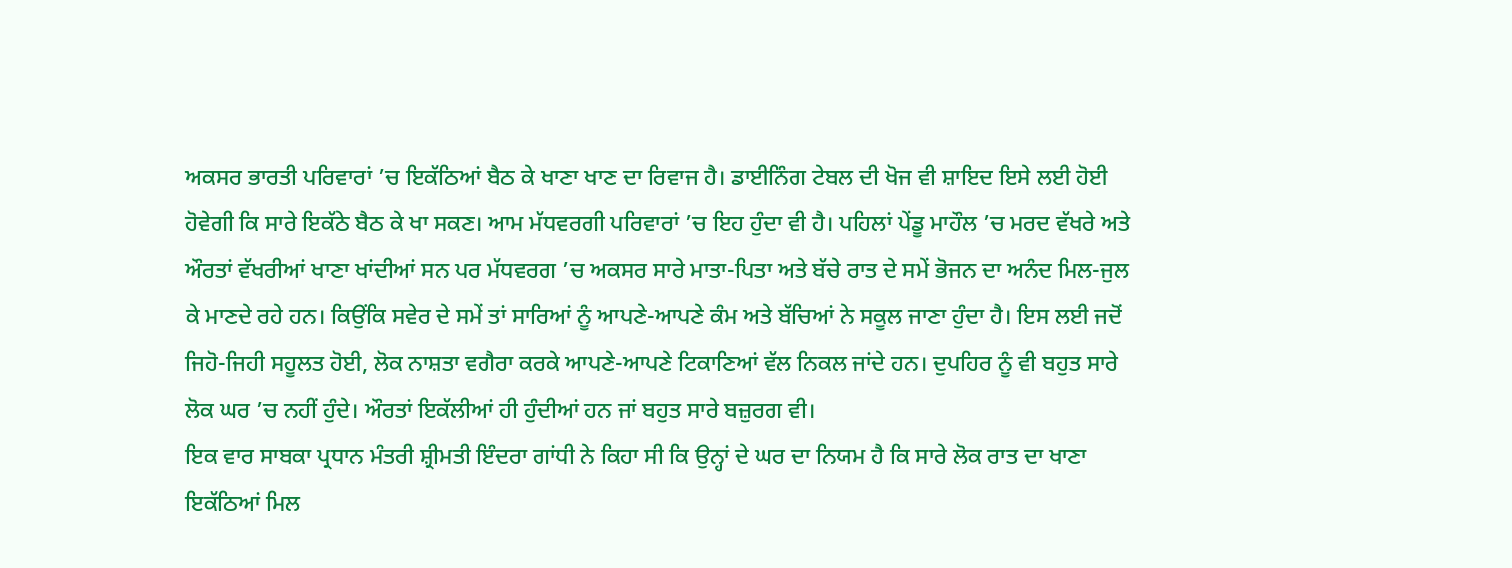ਅਕਸਰ ਭਾਰਤੀ ਪਰਿਵਾਰਾਂ ’ਚ ਇਕੱਠਿਆਂ ਬੈਠ ਕੇ ਖਾਣਾ ਖਾਣ ਦਾ ਰਿਵਾਜ ਹੈ। ਡਾਈਨਿੰਗ ਟੇਬਲ ਦੀ ਖੋਜ ਵੀ ਸ਼ਾਇਦ ਇਸੇ ਲਈ ਹੋਈ ਹੋਵੇਗੀ ਕਿ ਸਾਰੇ ਇਕੱਠੇ ਬੈਠ ਕੇ ਖਾ ਸਕਣ। ਆਮ ਮੱਧਵਰਗੀ ਪਰਿਵਾਰਾਂ ’ਚ ਇਹ ਹੁੰਦਾ ਵੀ ਹੈ। ਪਹਿਲਾਂ ਪੇਂਡੂ ਮਾਹੌਲ ’ਚ ਮਰਦ ਵੱਖਰੇ ਅਤੇ ਔਰਤਾਂ ਵੱਖਰੀਆਂ ਖਾਣਾ ਖਾਂਦੀਆਂ ਸਨ ਪਰ ਮੱਧਵਰਗ ’ਚ ਅਕਸਰ ਸਾਰੇ ਮਾਤਾ-ਪਿਤਾ ਅਤੇ ਬੱਚੇ ਰਾਤ ਦੇ ਸਮੇਂ ਭੋਜਨ ਦਾ ਅਨੰਦ ਮਿਲ-ਜੁਲ ਕੇ ਮਾਣਦੇ ਰਹੇ ਹਨ। ਕਿਉਂਕਿ ਸਵੇਰ ਦੇ ਸਮੇਂ ਤਾਂ ਸਾਰਿਆਂ ਨੂੰ ਆਪਣੇ-ਆਪਣੇ ਕੰਮ ਅਤੇ ਬੱਚਿਆਂ ਨੇ ਸਕੂਲ ਜਾਣਾ ਹੁੰਦਾ ਹੈ। ਇਸ ਲਈ ਜਦੋਂ ਜਿਹੋ-ਜਿਹੀ ਸਹੂਲਤ ਹੋਈ, ਲੋਕ ਨਾਸ਼ਤਾ ਵਗੈਰਾ ਕਰਕੇ ਆਪਣੇ-ਆਪਣੇ ਟਿਕਾਣਿਆਂ ਵੱਲ ਨਿਕਲ ਜਾਂਦੇ ਹਨ। ਦੁਪਹਿਰ ਨੂੰ ਵੀ ਬਹੁਤ ਸਾਰੇ ਲੋਕ ਘਰ ’ਚ ਨਹੀਂ ਹੁੰਦੇ। ਔਰਤਾਂ ਇਕੱਲੀਆਂ ਹੀ ਹੁੰਦੀਆਂ ਹਨ ਜਾਂ ਬਹੁਤ ਸਾਰੇ ਬਜ਼ੁਰਗ ਵੀ।
ਇਕ ਵਾਰ ਸਾਬਕਾ ਪ੍ਰਧਾਨ ਮੰਤਰੀ ਸ਼੍ਰੀਮਤੀ ਇੰਦਰਾ ਗਾਂਧੀ ਨੇ ਕਿਹਾ ਸੀ ਕਿ ਉਨ੍ਹਾਂ ਦੇ ਘਰ ਦਾ ਨਿਯਮ ਹੈ ਕਿ ਸਾਰੇ ਲੋਕ ਰਾਤ ਦਾ ਖਾਣਾ ਇਕੱਠਿਆਂ ਮਿਲ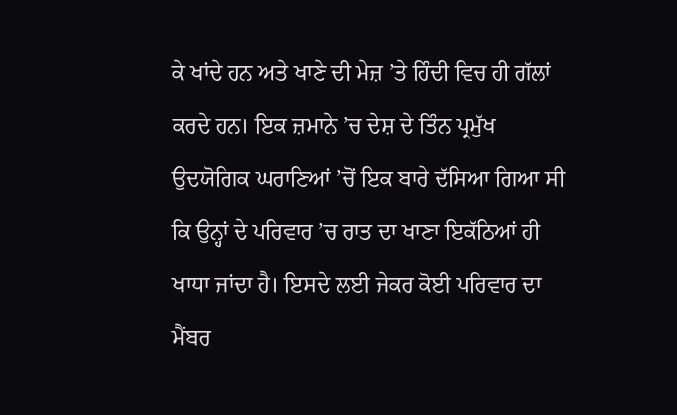ਕੇ ਖਾਂਦੇ ਹਨ ਅਤੇ ਖਾਣੇ ਦੀ ਮੇਜ਼ ’ਤੇ ਹਿੰਦੀ ਵਿਚ ਹੀ ਗੱਲਾਂ ਕਰਦੇ ਹਨ। ਇਕ ਜ਼ਮਾਨੇ ’ਚ ਦੇਸ਼ ਦੇ ਤਿੰਨ ਪ੍ਰਮੁੱਖ ਉਦਯੋਗਿਕ ਘਰਾਣਿਆਂ ’ਚੋਂ ਇਕ ਬਾਰੇ ਦੱਸਿਆ ਗਿਆ ਸੀ ਕਿ ਉਨ੍ਹਾਂ ਦੇ ਪਰਿਵਾਰ ’ਚ ਰਾਤ ਦਾ ਖਾਣਾ ਇਕੱਠਿਆਂ ਹੀ ਖਾਧਾ ਜਾਂਦਾ ਹੈ। ਇਸਦੇ ਲਈ ਜੇਕਰ ਕੋਈ ਪਰਿਵਾਰ ਦਾ ਮੈਂਬਰ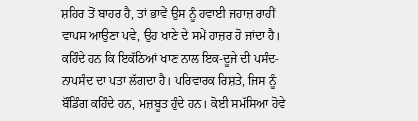ਸ਼ਹਿਰ ਤੋਂ ਬਾਹਰ ਹੈ, ਤਾਂ ਭਾਵੇਂ ਉਸ ਨੂੰ ਹਵਾਈ ਜਹਾਜ਼ ਰਾਹੀਂ ਵਾਪਸ ਆਉਣਾ ਪਵੇ, ਉਹ ਖਾਣੇ ਦੇ ਸਮੇਂ ਹਾਜ਼ਰ ਹੋ ਜਾਂਦਾ ਹੈ। ਕਹਿੰਦੇ ਹਨ ਕਿ ਇਕੱਠਿਆਂ ਖਾਣ ਨਾਲ ਇਕ-ਦੂਜੇ ਦੀ ਪਸੰਦ-ਨਾਪਸੰਦ ਦਾ ਪਤਾ ਲੱਗਦਾ ਹੈ। ਪਰਿਵਾਰਕ ਰਿਸ਼ਤੇ, ਜਿਸ ਨੂੰ ਬੌਂਡਿੰਗ ਕਹਿੰਦੇ ਹਨ, ਮਜ਼ਬੂਤ ਹੁੰਦੇ ਹਨ। ਕੋਈ ਸਮੱਸਿਆ ਹੋਵੇ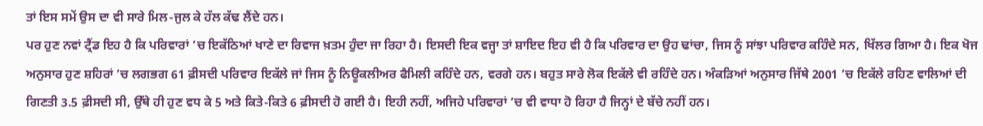ਤਾਂ ਇਸ ਸਮੇਂ ਉਸ ਦਾ ਵੀ ਸਾਰੇ ਮਿਲ-ਜੁਲ ਕੇ ਹੱਲ ਕੱਢ ਲੈਂਦੇ ਹਨ।
ਪਰ ਹੁਣ ਨਵਾਂ ਟ੍ਰੈਂਡ ਇਹ ਹੈ ਕਿ ਪਰਿਵਾਰਾਂ ’ਚ ਇਕੱਠਿਆਂ ਖਾਣੇ ਦਾ ਰਿਵਾਜ ਖ਼ਤਮ ਹੁੰਦਾ ਜਾ ਰਿਹਾ ਹੈ। ਇਸਦੀ ਇਕ ਵਜ੍ਹਾ ਤਾਂ ਸ਼ਾਇਦ ਇਹ ਵੀ ਹੈ ਕਿ ਪਰਿਵਾਰ ਦਾ ਉਹ ਢਾਂਚਾ, ਜਿਸ ਨੂੰ ਸਾਂਝਾ ਪਰਿਵਾਰ ਕਹਿੰਦੇ ਸਨ, ਖਿੱਲਰ ਗਿਆ ਹੈ। ਇਕ ਖੋਜ ਅਨੁਸਾਰ ਹੁਣ ਸ਼ਹਿਰਾਂ ’ਚ ਲਗਭਗ 61 ਫ਼ੀਸਦੀ ਪਰਿਵਾਰ ਇਕੱਲੇ ਜਾਂ ਜਿਸ ਨੂੰ ਨਿਊਕਲੀਅਰ ਫੈਮਿਲੀ ਕਹਿੰਦੇ ਹਨ, ਵਰਗੇ ਹਨ। ਬਹੁਤ ਸਾਰੇ ਲੋਕ ਇਕੱਲੇ ਵੀ ਰਹਿੰਦੇ ਹਨ। ਅੰਕੜਿਆਂ ਅਨੁਸਾਰ ਜਿੱਥੇ 2001 ’ਚ ਇਕੱਲੇ ਰਹਿਣ ਵਾਲਿਆਂ ਦੀ ਗਿਣਤੀ 3.5 ਫ਼ੀਸਦੀ ਸੀ, ਉੱਥੇ ਹੀ ਹੁਣ ਵਧ ਕੇ 5 ਅਤੇ ਕਿਤੇ-ਕਿਤੇ 6 ਫ਼ੀਸਦੀ ਹੋ ਗਈ ਹੈ। ਇਹੀ ਨਹੀਂ, ਅਜਿਹੇ ਪਰਿਵਾਰਾਂ ’ਚ ਵੀ ਵਾਧਾ ਹੋ ਰਿਹਾ ਹੈ ਜਿਨ੍ਹਾਂ ਦੇ ਬੱਚੇ ਨਹੀਂ ਹਨ।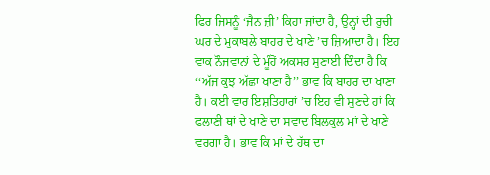ਫਿਰ ਜਿਸਨੂੰ ‘ਜੈਨ ਜ਼ੀ’ ਕਿਹਾ ਜਾਂਦਾ ਹੈ, ਉਨ੍ਹਾਂ ਦੀ ਰੁਚੀ ਘਰ ਦੇ ਮੁਕਾਬਲੇ ਬਾਹਰ ਦੇ ਖਾਣੇ ’ਚ ਜ਼ਿਆਦਾ ਹੈ। ਇਹ ਵਾਕ ਨੌਜਵਾਨਾਂ ਦੇ ਮੂੰਹੋਂ ਅਕਸਰ ਸੁਣਾਈ ਦਿੰਦਾ ਹੈ ਕਿ ‘‘ਅੱਜ ਕੁਝ ਅੱਛਾ ਖਾਣਾ ਹੈ’’ ਭਾਵ ਕਿ ਬਾਹਰ ਦਾ ਖਾਣਾ ਹੈ। ਕਈ ਵਾਰ ਇਸ਼ਤਿਹਾਰਾਂ ’ਚ ਇਹ ਵੀ ਸੁਣਦੇ ਹਾਂ ਕਿ ਫਲਾਣੀ ਥਾਂ ਦੇ ਖਾਣੇ ਦਾ ਸਵਾਦ ਬਿਲਕੁਲ ਮਾਂ ਦੇ ਖਾਣੇ ਵਰਗਾ ਹੈ। ਭਾਵ ਕਿ ਮਾਂ ਦੇ ਹੱਥ ਦਾ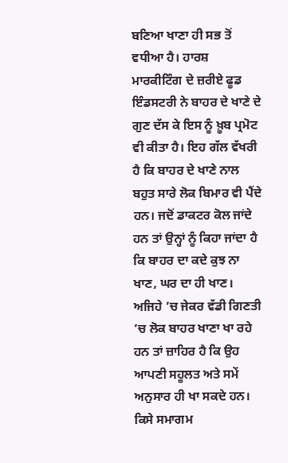ਬਣਿਆ ਖਾਣਾ ਹੀ ਸਭ ਤੋਂ ਵਧੀਆ ਹੈ। ਹਾਰਸ਼ ਮਾਰਕੀਟਿੰਗ ਦੇ ਜ਼ਰੀਏ ਫੂਡ ਇੰਡਸਟਰੀ ਨੇ ਬਾਹਰ ਦੇ ਖਾਣੇ ਦੇ ਗੁਣ ਦੱਸ ਕੇ ਇਸ ਨੂੰ ਖ਼ੂਬ ਪ੍ਰਮੋਟ ਵੀ ਕੀਤਾ ਹੈ। ਇਹ ਗੱਲ ਵੱਖਰੀ ਹੈ ਕਿ ਬਾਹਰ ਦੇ ਖਾਣੇ ਨਾਲ ਬਹੁਤ ਸਾਰੇ ਲੋਕ ਬਿਮਾਰ ਵੀ ਪੈਂਦੇ ਹਨ। ਜਦੋਂ ਡਾਕਟਰ ਕੋਲ ਜਾਂਦੇ ਹਨ ਤਾਂ ਉਨ੍ਹਾਂ ਨੂੰ ਕਿਹਾ ਜਾਂਦਾ ਹੈ ਕਿ ਬਾਹਰ ਦਾ ਕਦੇ ਕੁਝ ਨਾ ਖਾਣ, ਘਰ ਦਾ ਹੀ ਖਾਣ। ਅਜਿਹੇ ’ਚ ਜੇਕਰ ਵੱਡੀ ਗਿਣਤੀ ’ਚ ਲੋਕ ਬਾਹਰ ਖਾਣਾ ਖਾ ਰਹੇ ਹਨ ਤਾਂ ਜ਼ਾਹਿਰ ਹੈ ਕਿ ਉਹ ਆਪਣੀ ਸਹੂਲਤ ਅਤੇ ਸਮੇਂ ਅਨੁਸਾਰ ਹੀ ਖਾ ਸਕਦੇ ਹਨ।
ਕਿਸੇ ਸਮਾਗਮ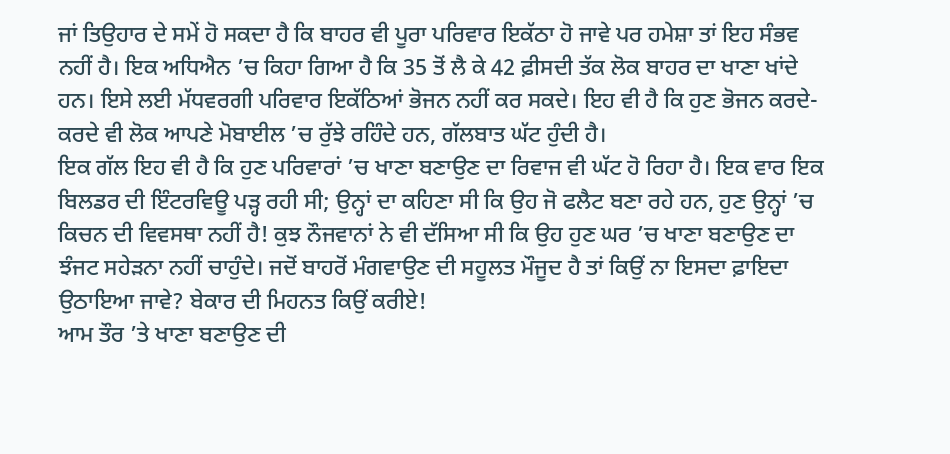ਜਾਂ ਤਿਉਹਾਰ ਦੇ ਸਮੇਂ ਹੋ ਸਕਦਾ ਹੈ ਕਿ ਬਾਹਰ ਵੀ ਪੂਰਾ ਪਰਿਵਾਰ ਇਕੱਠਾ ਹੋ ਜਾਵੇ ਪਰ ਹਮੇਸ਼ਾ ਤਾਂ ਇਹ ਸੰਭਵ ਨਹੀਂ ਹੈ। ਇਕ ਅਧਿਐਨ ’ਚ ਕਿਹਾ ਗਿਆ ਹੈ ਕਿ 35 ਤੋਂ ਲੈ ਕੇ 42 ਫ਼ੀਸਦੀ ਤੱਕ ਲੋਕ ਬਾਹਰ ਦਾ ਖਾਣਾ ਖਾਂਦੇ ਹਨ। ਇਸੇ ਲਈ ਮੱਧਵਰਗੀ ਪਰਿਵਾਰ ਇਕੱਠਿਆਂ ਭੋਜਨ ਨਹੀਂ ਕਰ ਸਕਦੇ। ਇਹ ਵੀ ਹੈ ਕਿ ਹੁਣ ਭੋਜਨ ਕਰਦੇ-ਕਰਦੇ ਵੀ ਲੋਕ ਆਪਣੇ ਮੋਬਾਈਲ ’ਚ ਰੁੱਝੇ ਰਹਿੰਦੇ ਹਨ, ਗੱਲਬਾਤ ਘੱਟ ਹੁੰਦੀ ਹੈ।
ਇਕ ਗੱਲ ਇਹ ਵੀ ਹੈ ਕਿ ਹੁਣ ਪਰਿਵਾਰਾਂ ’ਚ ਖਾਣਾ ਬਣਾਉਣ ਦਾ ਰਿਵਾਜ ਵੀ ਘੱਟ ਹੋ ਰਿਹਾ ਹੈ। ਇਕ ਵਾਰ ਇਕ ਬਿਲਡਰ ਦੀ ਇੰਟਰਵਿਊ ਪੜ੍ਹ ਰਹੀ ਸੀ; ਉਨ੍ਹਾਂ ਦਾ ਕਹਿਣਾ ਸੀ ਕਿ ਉਹ ਜੋ ਫਲੈਟ ਬਣਾ ਰਹੇ ਹਨ, ਹੁਣ ਉਨ੍ਹਾਂ ’ਚ ਕਿਚਨ ਦੀ ਵਿਵਸਥਾ ਨਹੀਂ ਹੈ! ਕੁਝ ਨੌਜਵਾਨਾਂ ਨੇ ਵੀ ਦੱਸਿਆ ਸੀ ਕਿ ਉਹ ਹੁਣ ਘਰ ’ਚ ਖਾਣਾ ਬਣਾਉਣ ਦਾ ਝੰਜਟ ਸਹੇੜਨਾ ਨਹੀਂ ਚਾਹੁੰਦੇ। ਜਦੋਂ ਬਾਹਰੋਂ ਮੰਗਵਾਉਣ ਦੀ ਸਹੂਲਤ ਮੌਜੂਦ ਹੈ ਤਾਂ ਕਿਉਂ ਨਾ ਇਸਦਾ ਫ਼ਾਇਦਾ ਉਠਾਇਆ ਜਾਵੇ? ਬੇਕਾਰ ਦੀ ਮਿਹਨਤ ਕਿਉਂ ਕਰੀਏ!
ਆਮ ਤੌਰ ’ਤੇ ਖਾਣਾ ਬਣਾਉਣ ਦੀ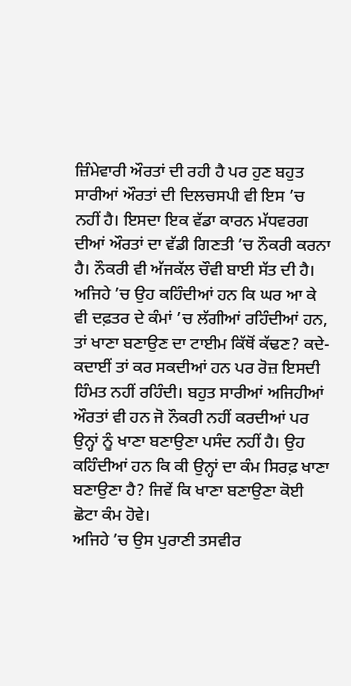ਜ਼ਿੰਮੇਵਾਰੀ ਔਰਤਾਂ ਦੀ ਰਹੀ ਹੈ ਪਰ ਹੁਣ ਬਹੁਤ ਸਾਰੀਆਂ ਔਰਤਾਂ ਦੀ ਦਿਲਚਸਪੀ ਵੀ ਇਸ ’ਚ ਨਹੀਂ ਹੈ। ਇਸਦਾ ਇਕ ਵੱਡਾ ਕਾਰਨ ਮੱਧਵਰਗ ਦੀਆਂ ਔਰਤਾਂ ਦਾ ਵੱਡੀ ਗਿਣਤੀ ’ਚ ਨੌਕਰੀ ਕਰਨਾ ਹੈ। ਨੌਕਰੀ ਵੀ ਅੱਜਕੱਲ ਚੌਵੀ ਬਾਈ ਸੱਤ ਦੀ ਹੈ। ਅਜਿਹੇ ’ਚ ਉਹ ਕਹਿੰਦੀਆਂ ਹਨ ਕਿ ਘਰ ਆ ਕੇ ਵੀ ਦਫ਼ਤਰ ਦੇ ਕੰਮਾਂ ’ਚ ਲੱਗੀਆਂ ਰਹਿੰਦੀਆਂ ਹਨ, ਤਾਂ ਖਾਣਾ ਬਣਾਉਣ ਦਾ ਟਾਈਮ ਕਿੱਥੋਂ ਕੱਢਣ? ਕਦੇ-ਕਦਾਈਂ ਤਾਂ ਕਰ ਸਕਦੀਆਂ ਹਨ ਪਰ ਰੋਜ਼ ਇਸਦੀ ਹਿੰਮਤ ਨਹੀਂ ਰਹਿੰਦੀ। ਬਹੁਤ ਸਾਰੀਆਂ ਅਜਿਹੀਆਂ ਔਰਤਾਂ ਵੀ ਹਨ ਜੋ ਨੌਕਰੀ ਨਹੀਂ ਕਰਦੀਆਂ ਪਰ ਉਨ੍ਹਾਂ ਨੂੰ ਖਾਣਾ ਬਣਾਉਣਾ ਪਸੰਦ ਨਹੀਂ ਹੈ। ਉਹ ਕਹਿੰਦੀਆਂ ਹਨ ਕਿ ਕੀ ਉਨ੍ਹਾਂ ਦਾ ਕੰਮ ਸਿਰਫ਼ ਖਾਣਾ ਬਣਾਉਣਾ ਹੈ? ਜਿਵੇਂ ਕਿ ਖਾਣਾ ਬਣਾਉਣਾ ਕੋਈ ਛੋਟਾ ਕੰਮ ਹੋਵੇ।
ਅਜਿਹੇ ’ਚ ਉਸ ਪੁਰਾਣੀ ਤਸਵੀਰ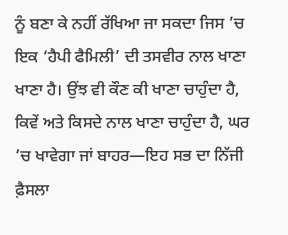ਨੂੰ ਬਣਾ ਕੇ ਨਹੀਂ ਰੱਖਿਆ ਜਾ ਸਕਦਾ ਜਿਸ ’ਚ ਇਕ ‘ਹੈਪੀ ਫੈਮਿਲੀ’ ਦੀ ਤਸਵੀਰ ਨਾਲ ਖਾਣਾ ਖਾਣਾ ਹੈ। ਉਂਝ ਵੀ ਕੌਣ ਕੀ ਖਾਣਾ ਚਾਹੁੰਦਾ ਹੈ, ਕਿਵੇਂ ਅਤੇ ਕਿਸਦੇ ਨਾਲ ਖਾਣਾ ਚਾਹੁੰਦਾ ਹੈ, ਘਰ ’ਚ ਖਾਵੇਗਾ ਜਾਂ ਬਾਹਰ—ਇਹ ਸਭ ਦਾ ਨਿੱਜੀ ਫ਼ੈਸਲਾ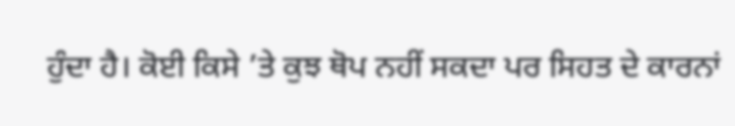ਹੁੰਦਾ ਹੈ। ਕੋਈ ਕਿਸੇ ’ਤੇ ਕੁਝ ਥੋਪ ਨਹੀਂ ਸਕਦਾ ਪਰ ਸਿਹਤ ਦੇ ਕਾਰਨਾਂ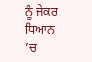ਨੂੰ ਜੇਕਰ ਧਿਆਨ ’ਚ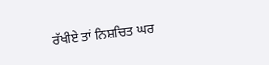ਰੱਖੀਏ ਤਾਂ ਨਿਸ਼ਚਿਤ ਘਰ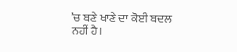’ਚ ਬਣੇ ਖਾਣੇ ਦਾ ਕੋਈ ਬਦਲ ਨਹੀਂ ਹੈ।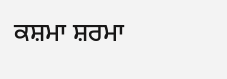ਕਸ਼ਮਾ ਸ਼ਰਮਾ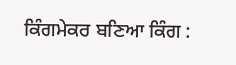ਕਿੰਗਮੇਕਰ ਬਣਿਆ ਕਿੰਗ :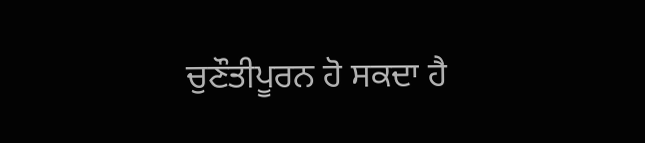ਚੁਣੌਤੀਪੂਰਨ ਹੋ ਸਕਦਾ ਹੈ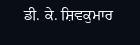ਡੀ. ਕੇ. ਸ਼ਿਵਕੁਮਾਰ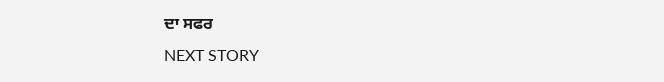ਦਾ ਸਫਰ
NEXT STORY